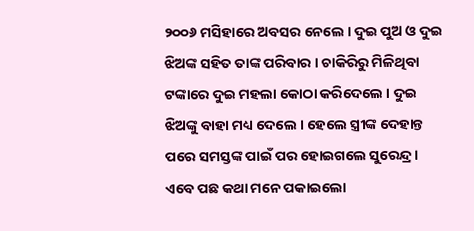୨୦୦୬ ମସିହାରେ ଅବସର ନେଲେ । ଦୁଇ ପୁଅ ଓ ଦୁଇ ଝିଅଙ୍କ ସହିତ ତାଙ୍କ ପରିବାର । ଚାକିରିରୁ ମିଳିଥିବା ଟଙ୍କାରେ ଦୁଇ ମହଲା କୋଠା କରିଦେଲେ । ଦୁଇ ଝିଅଙ୍କୁ ବାହା ମଧ୍ୟ ଦେଲେ । ହେଲେ ସ୍ତ୍ରୀଙ୍କ ଦେହାନ୍ତ ପରେ ସମସ୍ତଙ୍କ ପାଇଁ ପର ହୋଇଗଲେ ସୁରେନ୍ଦ୍ର । ଏବେ ପଛ କଥା ମନେ ପକାଇଲୋ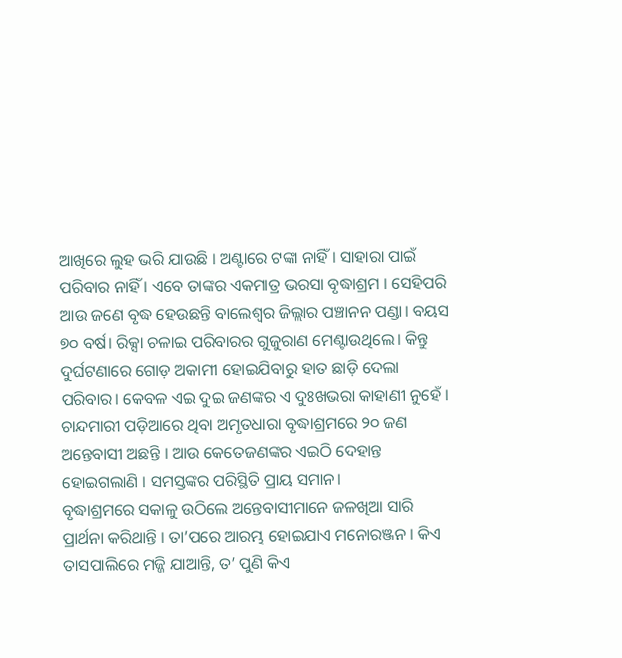ଆଖିରେ ଲୁହ ଭରି ଯାଉଛି । ଅଣ୍ଟାରେ ଟଙ୍କା ନାହିଁ । ସାହାରା ପାଇଁ ପରିବାର ନାହିଁ । ଏବେ ତାଙ୍କର ଏକମାତ୍ର ଭରସା ବୃଦ୍ଧାଶ୍ରମ । ସେହିପରି ଆଉ ଜଣେ ବୃଦ୍ଧ ହେଉଛନ୍ତି ବାଲେଶ୍ବର ଜିଲ୍ଲାର ପଞ୍ଚାନନ ପଣ୍ଡା। ବୟସ ୭୦ ବର୍ଷ। ରିକ୍ସା ଚଳାଇ ପରିବାରର ଗୁଜୁରାଣ ମେଣ୍ଟାଉଥିଲେ। କିନ୍ତୁ ଦୁର୍ଘଟଣାରେ ଗୋଡ଼ ଅକାମୀ ହୋଇଯିବାରୁ ହାତ ଛାଡ଼ି ଦେଲା ପରିବାର। କେବଳ ଏଇ ଦୁଇ ଜଣଙ୍କର ଏ ଦୁଃଖଭରା କାହାଣୀ ନୁହେଁ । ଚାନ୍ଦମାରୀ ପଡ଼ିଆରେ ଥିବା ଅମୃତଧାରା ବୃଦ୍ଧାଶ୍ରମରେ ୨୦ ଜଣ ଅନ୍ତେବାସୀ ଅଛନ୍ତି । ଆଉ କେତେଜଣଙ୍କର ଏଇଠି ଦେହାନ୍ତ ହୋଇଗଲାଣି । ସମସ୍ତଙ୍କର ପରିସ୍ଥିତି ପ୍ରାୟ ସମାନ।
ବୃଦ୍ଧାଶ୍ରମରେ ସକାଳୁ ଉଠିଲେ ଅନ୍ତେବାସୀମାନେ ଜଳଖିଆ ସାରି ପ୍ରାର୍ଥନା କରିଥାନ୍ତି । ତା’ପରେ ଆରମ୍ଭ ହୋଇଯାଏ ମନୋରଞ୍ଜନ । କିଏ ତାସପାଲିରେ ମଜ୍ଜି ଯାଆନ୍ତି, ତ’ ପୁଣି କିଏ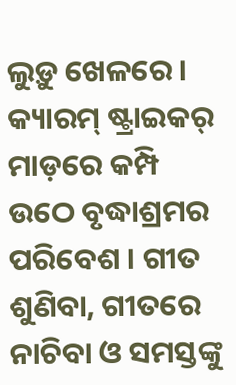ଲୁଡ଼ୁ ଖେଳରେ । କ୍ୟାରମ୍ ଷ୍ଟ୍ରାଇକର୍ ମାଡ଼ରେ କମ୍ପି ଉଠେ ବୃଦ୍ଧାଶ୍ରମର ପରିବେଶ । ଗୀତ ଶୁଣିବା, ଗୀତରେ ନାଚିବା ଓ ସମସ୍ତଙ୍କୁ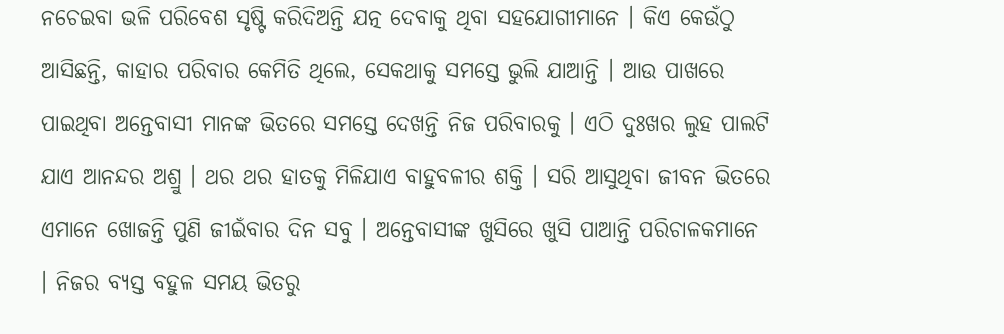ନଚେଇବା ଭଳି ପରିବେଶ ସୃଷ୍ଟି କରିଦିଅନ୍ତି ଯତ୍ନ ଦେବାକୁ ଥିବା ସହଯୋଗୀମାନେ । କିଏ କେଉଁଠୁ ଆସିଛନ୍ତି, କାହାର ପରିବାର କେମିତି ଥିଲେ, ସେକଥାକୁ ସମସ୍ତେ ଭୁଲି ଯାଆନ୍ତି । ଆଉ ପାଖରେ ପାଇଥିବା ଅନ୍ତେବାସୀ ମାନଙ୍କ ଭିତରେ ସମସ୍ତେ ଦେଖନ୍ତି ନିଜ ପରିବାରକୁ । ଏଠି ଦୁଃଖର ଲୁହ ପାଲଟି ଯାଏ ଆନନ୍ଦର ଅଶ୍ରୁ । ଥର ଥର ହାତକୁ ମିଳିଯାଏ ବାହୁବଳୀର ଶକ୍ତି । ସରି ଆସୁଥିବା ଜୀବନ ଭିତରେ ଏମାନେ ଖୋଜନ୍ତି ପୁଣି ଜୀଇଁବାର ଦିନ ସବୁ । ଅନ୍ତେବାସୀଙ୍କ ଖୁସିରେ ଖୁସି ପାଆନ୍ତି ପରିଚାଳକମାନେ । ନିଜର ବ୍ୟସ୍ତ ବହୁଳ ସମୟ ଭିତରୁ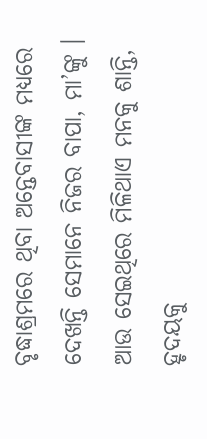ବୃଦ୍ଧାଶ୍ରମରେ ଥିବା ଅନ୍ତେବାସୀଙ୍କ ମଧ୍ୟରେ ଦେଖନ୍ତି ସେମାନେ ନିଜର ବାପା, ମା’ଙ୍କୁ । ଆଉ ସେଇଥିରେ ମିଳିଥାଏ ମନକୁ ଶାନ୍ତି, ହୃଦୟକୁ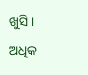ଖୁସି।
ଅଧିକ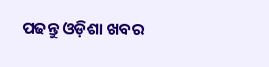ପଢନ୍ତୁ ଓଡ଼ିଶା ଖବର